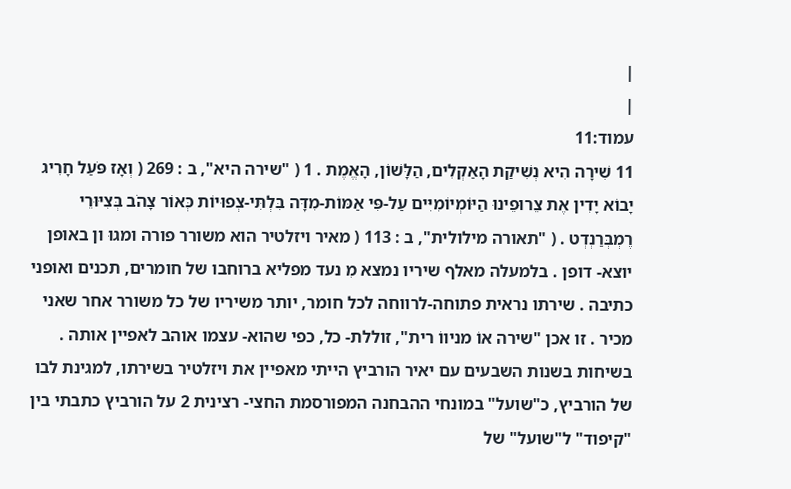|
|
עמוד:11
11 שִׁירָה הִיא נְשִׁיקַת הָאַקְלִים, הַלָּשׁוֹן, הָאֱמֶת . 1 ( "שירה היא", ב : 269 ( וְאָז פֹּעַל חָרִיג יָבוֹא יָדִין אֶת צֵרוּפֵינוּ הַיּוֹמְיוֹמִיִּים עַל-פִּי אַמּוֹת-מִדָּה בִּלְתִּי-צְפוּיוֹת כְּאוֹר צָהֹב בְּצִיּוּרֵי רֶמְבְּרַנְדְט . ( "תאורה מילולית", ב : 113 ( מאיר ויזלטיר הוא משורר פורה ומגוּ ון באופן יוצא- דופן . בלמעלה מאלף שיריו נמצא מִ נעד מפליא ברוחבו של חומרים, תכנים ואופני כתיבה . שירתו נראית פתוחה-לרווחה לכל חומר, יותר משיריו של כל משורר אחר שאני מכיר . זו אכן "שירה אוֹ מניווֹ רית", זוללת- כל, כפי שהוא- עצמו אוהב לאפיין אותה . בשיחות בשנות השבעים עם יאיר הורביץ הייתי מאפיין את ויזלטיר בשירתו, למגינת לבו של הורביץ, כ"שועל" במונחי ההבחנה המפורסמת החצי- רצינית 2 על הורביץ כתבתי בין "קיפוד" ל"שועל" של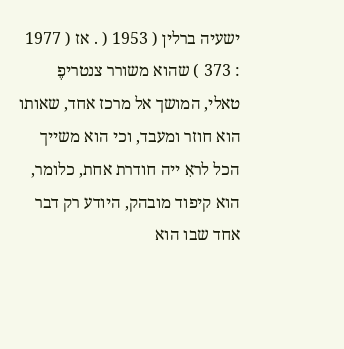ישעיה ברלין ( 1953 ( . אז ( 1977 : 373 ) שהוא משורר צנטריפֶ טאלי, המושך אל מרכז אחד, שאותו הוא חוזר ומעבד, וכי הוא משייך הכל לראִ ייה חודרת אחת, כלומר, הוא קיפוד מובהק, היודע רק דבר אחד שבו הוא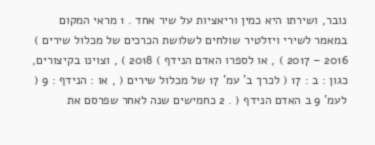נובר, ושירתו היא כמין וריאציות על שיר אחד . 1 מראי המקום במאמר לשירי ויזלטיר שולחים לשלושת הכרכים של מכלול שירים ) 2016 – 2017 ) , או לספרו האדם הנידף ) 2018 ) , וצוינו בקיצורים, כגון : ב : 17 ( לכרך ב' עמ' 17 של מכלול שירים ( , או : הנידף : 9 ( לעמ' 9 ב האדם הנידף ( . 2 כחמישים שנה לאחר שפרסם את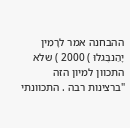ההבחנה אמר לרָמִין יָהַנבֶּגלוּ ) 2000 ) שלא התכוון למיון הזה "ברצינות רבה . התכוונתי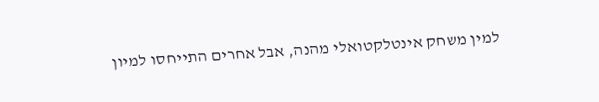למין משחק אינטלקטואלי מהנה, אבל אחרים התייחסו למיון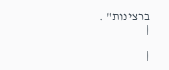ברצינות" .
|

|